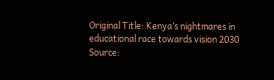Original Title: Kenya’s nightmares in educational race towards vision 2030
Source: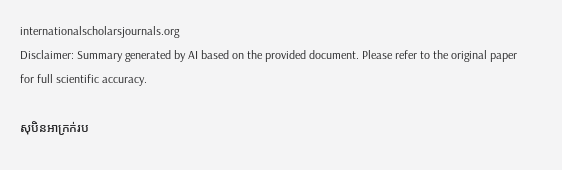internationalscholarsjournals.org
Disclaimer: Summary generated by AI based on the provided document. Please refer to the original paper for full scientific accuracy.

សុបិនអាក្រក់រប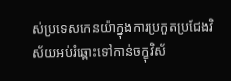ស់ប្រទេសកេនយ៉ាក្នុងការប្រកួតប្រជែងវិស័យអប់រំឆ្ពោះទៅកាន់ចក្ខុវិស័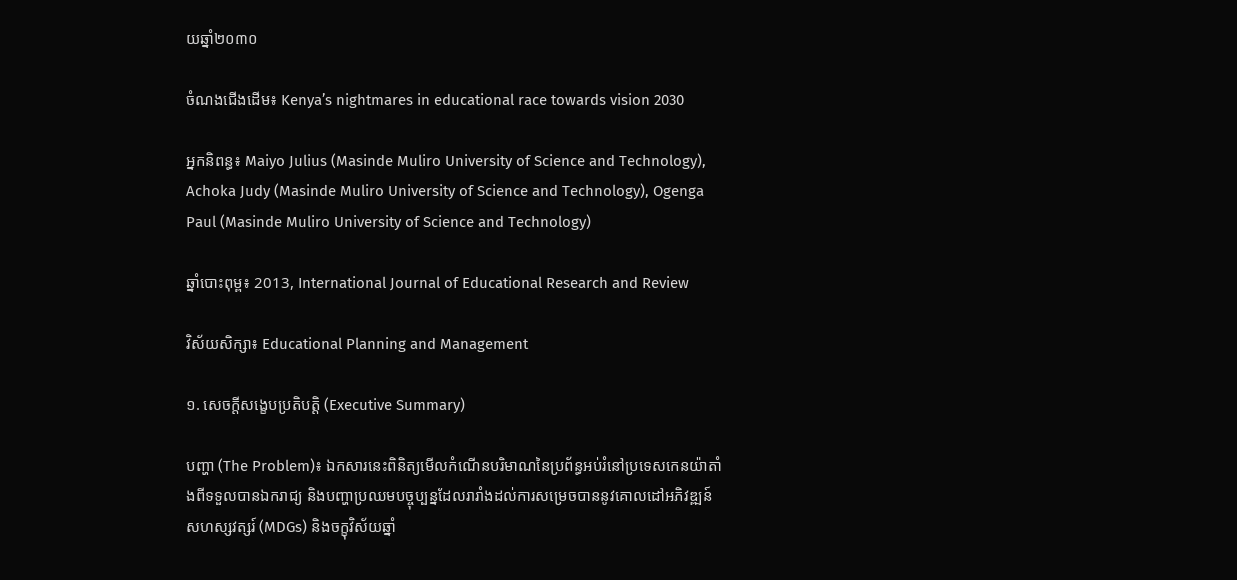យឆ្នាំ២០៣០

ចំណងជើងដើម៖ Kenya’s nightmares in educational race towards vision 2030

អ្នកនិពន្ធ៖ Maiyo Julius (Masinde Muliro University of Science and Technology), Achoka Judy (Masinde Muliro University of Science and Technology), Ogenga Paul (Masinde Muliro University of Science and Technology)

ឆ្នាំបោះពុម្ព៖ 2013, International Journal of Educational Research and Review

វិស័យសិក្សា៖ Educational Planning and Management

១. សេចក្តីសង្ខេបប្រតិបត្តិ (Executive Summary)

បញ្ហា (The Problem)៖ ឯកសារនេះពិនិត្យមើលកំណើនបរិមាណនៃប្រព័ន្ធអប់រំនៅប្រទេសកេនយ៉ាតាំងពីទទួលបានឯករាជ្យ និងបញ្ហាប្រឈមបច្ចុប្បន្នដែលរារាំងដល់ការសម្រេចបាននូវគោលដៅអភិវឌ្ឍន៍សហស្សវត្សរ៍ (MDGs) និងចក្ខុវិស័យឆ្នាំ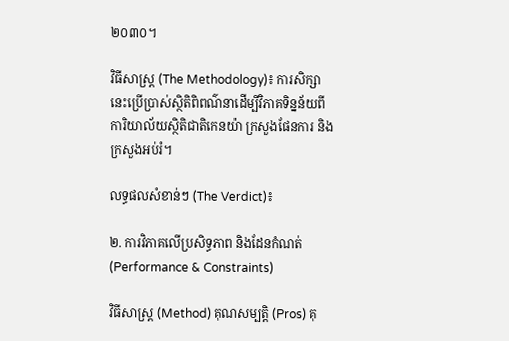២០៣០។

វិធីសាស្ត្រ (The Methodology)៖ ការសិក្សានេះប្រើប្រាស់ស្ថិតិពិពណ៌នាដើម្បីវិភាគទិន្នន័យពីការិយាល័យស្ថិតិជាតិកេនយ៉ា ក្រសួងផែនការ និងក្រសួងអប់រំ។

លទ្ធផលសំខាន់ៗ (The Verdict)៖

២. ការវិភាគលើប្រសិទ្ធភាព និងដែនកំណត់ (Performance & Constraints)

វិធីសាស្ត្រ (Method) គុណសម្បត្តិ (Pros) គុ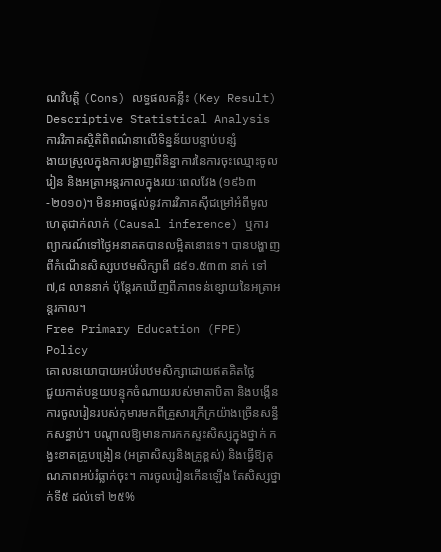ណវិបត្តិ (Cons) លទ្ធផលគន្លឹះ (Key Result)
Descriptive Statistical Analysis
ការវិភាគស្ថិតិពិពណ៌នាលើទិន្នន័យបន្ទាប់បន្សំ
ងាយស្រួលក្នុងការបង្ហាញពីនិន្នាការនៃការចុះឈ្មោះចូលរៀន និងអត្រាអន្តរកាលក្នុងរយៈពេលវែង (១៩៦៣-២០១០)។ មិនអាចផ្តល់នូវការវិភាគស៊ីជម្រៅអំពីមូលហេតុជាក់លាក់ (Causal inference) ឬការព្យាករណ៍ទៅថ្ងៃអនាគតបានលម្អិតនោះទេ។ បានបង្ហាញពីកំណើនសិស្សបឋមសិក្សាពី ៨៩១.៥៣៣ នាក់ ទៅ ៧,៨ លាននាក់ ប៉ុន្តែរកឃើញពីភាពទន់ខ្សោយនៃអត្រាអន្តរកាល។
Free Primary Education (FPE) Policy
គោលនយោបាយអប់រំបឋមសិក្សាដោយឥតគិតថ្លៃ
ជួយកាត់បន្ថយបន្ទុកចំណាយរបស់មាតាបិតា និងបង្កើនការចូលរៀនរបស់កុមារមកពីគ្រួសារក្រីក្រយ៉ាងច្រើនសន្ធឹកសន្ធាប់។ បណ្តាលឱ្យមានការកកស្ទះសិស្សក្នុងថ្នាក់ កង្វះខាតគ្រូបង្រៀន (អត្រាសិស្សនិងគ្រូខ្ពស់) និងធ្វើឱ្យគុណភាពអប់រំធ្លាក់ចុះ។ ការចូលរៀនកើនឡើង តែសិស្សថ្នាក់ទី៥ ដល់ទៅ ២៥%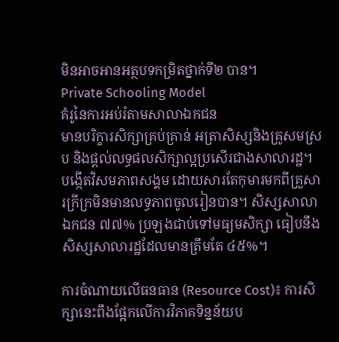មិនអាចអានអត្ថបទកម្រិតថ្នាក់ទី២ បាន។
Private Schooling Model
គំរូនៃការអប់រំតាមសាលាឯកជន
មានបរិក្ខារសិក្សាគ្រប់គ្រាន់ អត្រាសិស្សនិងគ្រូសមស្រប និងផ្តល់លទ្ធផលសិក្សាល្អប្រសើរជាងសាលារដ្ឋ។ បង្កើតវិសមភាពសង្គម ដោយសារតែកុមារមកពីគ្រួសារក្រីក្រមិនមានលទ្ធភាពចូលរៀនបាន។ សិស្សសាលាឯកជន ៧៧% ប្រឡងជាប់ទៅមធ្យមសិក្សា ធៀបនឹងសិស្សសាលារដ្ឋដែលមានត្រឹមតែ ៤៥%។

ការចំណាយលើធនធាន (Resource Cost)៖ ការសិក្សានេះពឹងផ្អែកលើការវិភាគទិន្នន័យប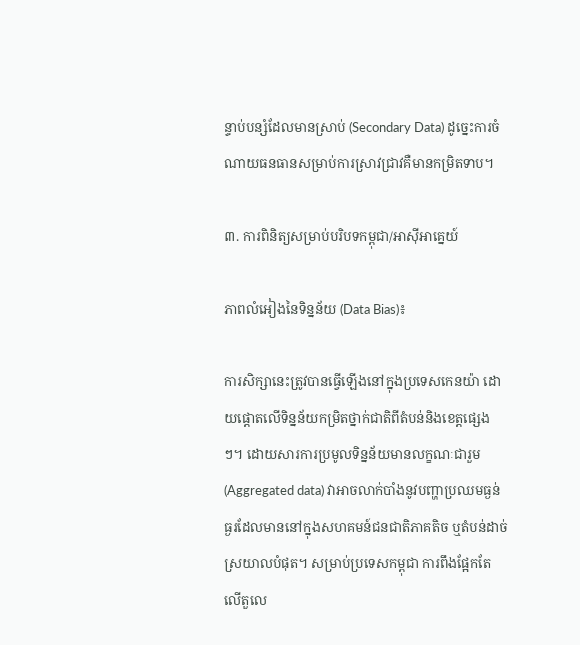ន្ទាប់បន្សំដែលមានស្រាប់ (Secondary Data) ដូច្នេះការចំណាយធនធានសម្រាប់ការស្រាវជ្រាវគឺមានកម្រិតទាប។

៣. ការពិនិត្យសម្រាប់បរិបទកម្ពុជា/អាស៊ីអាគ្នេយ៍

ភាពលំអៀងនៃទិន្នន័យ (Data Bias)៖

ការសិក្សានេះត្រូវបានធ្វើឡើងនៅក្នុងប្រទេសកេនយ៉ា ដោយផ្តោតលើទិន្នន័យកម្រិតថ្នាក់ជាតិពីតំបន់និងខេត្តផ្សេងៗ។ ដោយសារការប្រមូលទិន្នន័យមានលក្ខណៈជារួម (Aggregated data) វាអាចលាក់បាំងនូវបញ្ហាប្រឈមធ្ងន់ធ្ងរដែលមាននៅក្នុងសហគមន៍ជនជាតិភាគតិច ឬតំបន់ដាច់ស្រយាលបំផុត។ សម្រាប់ប្រទេសកម្ពុជា ការពឹងផ្អែកតែលើតួលេ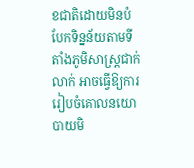ខជាតិដោយមិនបំបែកទិន្នន័យតាមទីតាំងភូមិសាស្រ្តជាក់លាក់ អាចធ្វើឱ្យការរៀបចំគោលនយោបាយមិ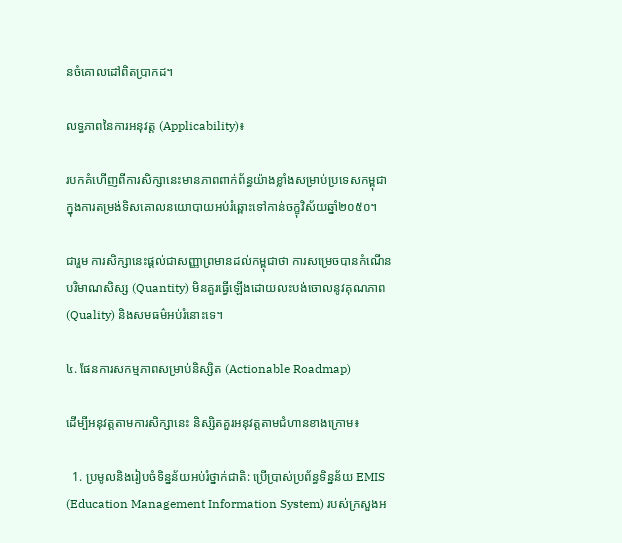នចំគោលដៅពិតប្រាកដ។

លទ្ធភាពនៃការអនុវត្ត (Applicability)៖

របកគំហើញពីការសិក្សានេះមានភាពពាក់ព័ន្ធយ៉ាងខ្លាំងសម្រាប់ប្រទេសកម្ពុជា ក្នុងការតម្រង់ទិសគោលនយោបាយអប់រំឆ្ពោះទៅកាន់ចក្ខុវិស័យឆ្នាំ២០៥០។

ជារួម ការសិក្សានេះផ្តល់ជាសញ្ញាព្រមានដល់កម្ពុជាថា ការសម្រេចបានកំណើនបរិមាណសិស្ស (Quantity) មិនគួរធ្វើឡើងដោយលះបង់ចោលនូវគុណភាព (Quality) និងសមធម៌អប់រំនោះទេ។

៤. ផែនការសកម្មភាពសម្រាប់និស្សិត (Actionable Roadmap)

ដើម្បីអនុវត្តតាមការសិក្សានេះ និស្សិតគួរអនុវត្តតាមជំហានខាងក្រោម៖

  1. ប្រមូលនិងរៀបចំទិន្នន័យអប់រំថ្នាក់ជាតិ: ប្រើប្រាស់ប្រព័ន្ធទិន្នន័យ EMIS (Education Management Information System) របស់ក្រសួងអ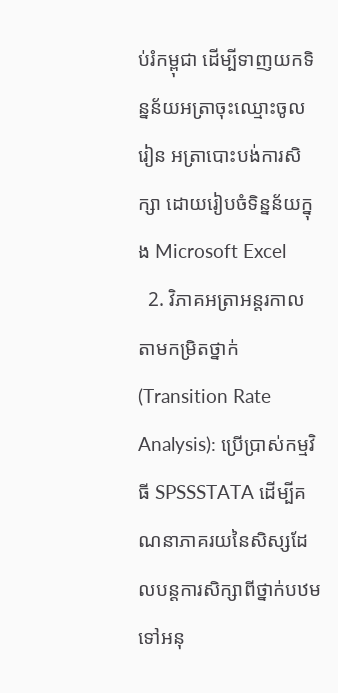ប់រំកម្ពុជា ដើម្បីទាញយកទិន្នន័យអត្រាចុះឈ្មោះចូលរៀន អត្រាបោះបង់ការសិក្សា ដោយរៀបចំទិន្នន័យក្នុង Microsoft Excel
  2. វិភាគអត្រាអន្តរកាលតាមកម្រិតថ្នាក់ (Transition Rate Analysis): ប្រើប្រាស់កម្មវិធី SPSSSTATA ដើម្បីគណនាភាគរយនៃសិស្សដែលបន្តការសិក្សាពីថ្នាក់បឋមទៅអនុ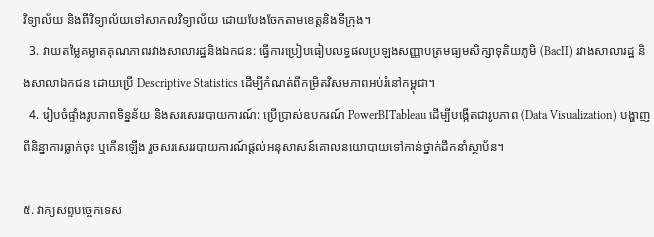វិទ្យាល័យ និងពីវិទ្យាល័យទៅសាកលវិទ្យាល័យ ដោយបែងចែកតាមខេត្តនិងទីក្រុង។
  3. វាយតម្លៃគម្លាតគុណភាពរវាងសាលារដ្ឋនិងឯកជន: ធ្វើការប្រៀបធៀបលទ្ធផលប្រឡងសញ្ញាបត្រមធ្យមសិក្សាទុតិយភូមិ (BacII) រវាងសាលារដ្ឋ និងសាលាឯកជន ដោយប្រើ Descriptive Statistics ដើម្បីកំណត់ពីកម្រិតវិសមភាពអប់រំនៅកម្ពុជា។
  4. រៀបចំផ្ទាំងរូបភាពទិន្នន័យ និងសរសេររបាយការណ៍: ប្រើប្រាស់ឧបករណ៍ PowerBITableau ដើម្បីបង្កើតជារូបភាព (Data Visualization) បង្ហាញពីនិន្នាការធ្លាក់ចុះ ឬកើនឡើង រួចសរសេររបាយការណ៍ផ្តល់អនុសាសន៍គោលនយោបាយទៅកាន់ថ្នាក់ដឹកនាំស្ថាប័ន។

៥. វាក្យសព្ទបច្ចេកទេស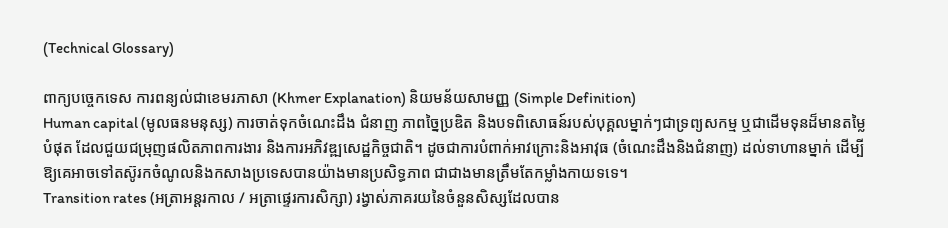(Technical Glossary)

ពាក្យបច្ចេកទេស ការពន្យល់ជាខេមរភាសា (Khmer Explanation) និយមន័យសាមញ្ញ (Simple Definition)
Human capital (មូលធនមនុស្ស) ការចាត់ទុកចំណេះដឹង ជំនាញ ភាពច្នៃប្រឌិត និងបទពិសោធន៍របស់បុគ្គលម្នាក់ៗជាទ្រព្យសកម្ម ឬជាដើមទុនដ៏មានតម្លៃបំផុត ដែលជួយជម្រុញផលិតភាពការងារ និងការអភិវឌ្ឍសេដ្ឋកិច្ចជាតិ។ ដូចជាការបំពាក់អាវក្រោះនិងអាវុធ (ចំណេះដឹងនិងជំនាញ) ដល់ទាហានម្នាក់ ដើម្បីឱ្យគេអាចទៅតស៊ូរកចំណូលនិងកសាងប្រទេសបានយ៉ាងមានប្រសិទ្ធភាព ជាជាងមានត្រឹមតែកម្លាំងកាយទទេ។
Transition rates (អត្រាអន្តរកាល / អត្រាផ្ទេរការសិក្សា) រង្វាស់ភាគរយនៃចំនួនសិស្សដែលបាន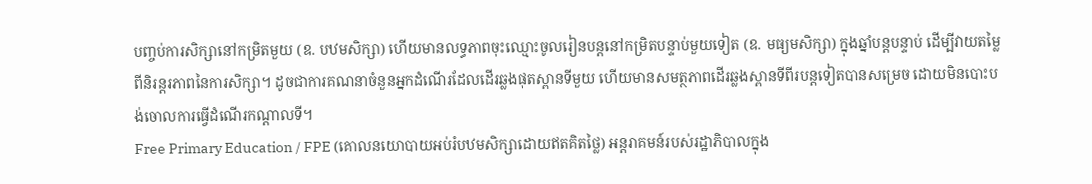បញ្ចប់ការសិក្សានៅកម្រិតមួយ (ឧ. បឋមសិក្សា) ហើយមានលទ្ធភាពចុះឈ្មោះចូលរៀនបន្តនៅកម្រិតបន្ទាប់មួយទៀត (ឧ. មធ្យមសិក្សា) ក្នុងឆ្នាំបន្តបន្ទាប់ ដើម្បីវាយតម្លៃពីនិរន្តរភាពនៃការសិក្សា។ ដូចជាការគណនាចំនួនអ្នកដំណើរដែលដើរឆ្លងផុតស្ពានទីមួយ ហើយមានសមត្ថភាពដើរឆ្លងស្ពានទីពីរបន្តទៀតបានសម្រេច ដោយមិនបោះបង់ចោលការធ្វើដំណើរកណ្តាលទី។
Free Primary Education / FPE (គោលនយោបាយអប់រំបឋមសិក្សាដោយឥតគិតថ្លៃ) អន្តរាគមន៍របស់រដ្ឋាភិបាលក្នុង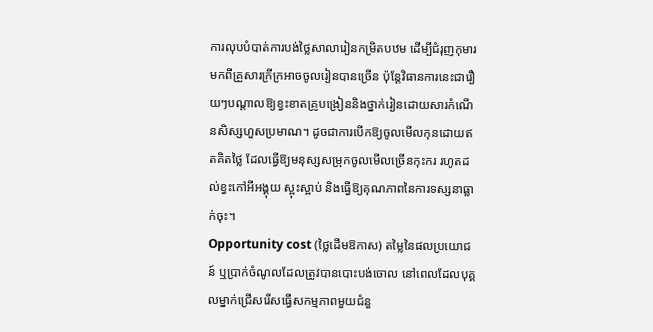ការលុបបំបាត់ការបង់ថ្លៃសាលារៀនកម្រិតបឋម ដើម្បីជំរុញកុមារមកពីគ្រួសារក្រីក្រអាចចូលរៀនបានច្រើន ប៉ុន្តែវិធានការនេះជារឿយៗបណ្តាលឱ្យខ្វះខាតគ្រូបង្រៀននិងថ្នាក់រៀនដោយសារកំណើនសិស្សហួសប្រមាណ។ ដូចជាការបើកឱ្យចូលមើលកុនដោយឥតគិតថ្លៃ ដែលធ្វើឱ្យមនុស្សសម្រុកចូលមើលច្រើនកុះករ រហូតដល់ខ្វះកៅអីអង្គុយ ស្អុះស្អាប់ និងធ្វើឱ្យគុណភាពនៃការទស្សនាធ្លាក់ចុះ។
Opportunity cost (ថ្លៃដើមឱកាស) តម្លៃនៃផលប្រយោជន៍ ឬប្រាក់ចំណូលដែលត្រូវបានបោះបង់ចោល នៅពេលដែលបុគ្គលម្នាក់ជ្រើសរើសធ្វើសកម្មភាពមួយជំនួ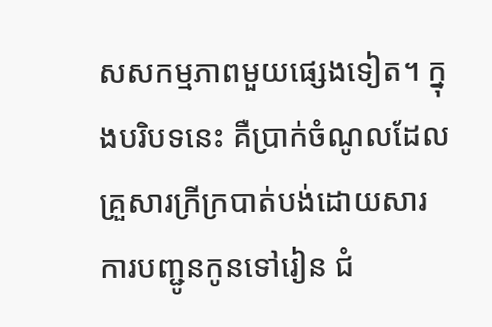សសកម្មភាពមួយផ្សេងទៀត។ ក្នុងបរិបទនេះ គឺប្រាក់ចំណូលដែលគ្រួសារក្រីក្របាត់បង់ដោយសារការបញ្ជូនកូនទៅរៀន ជំ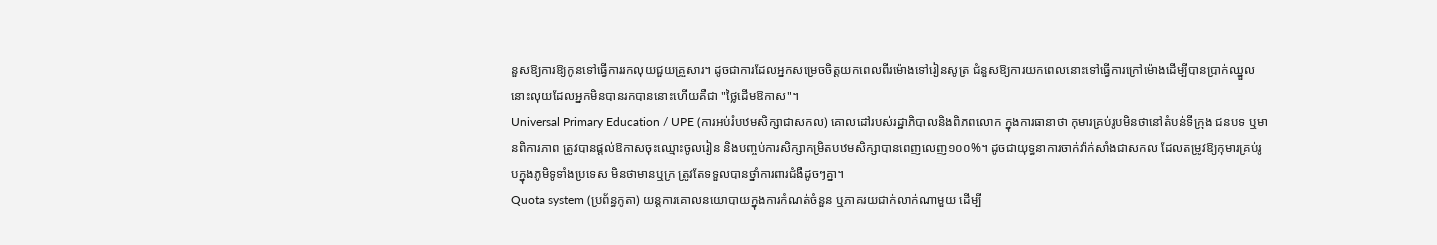នួសឱ្យការឱ្យកូនទៅធ្វើការរកលុយជួយគ្រួសារ។ ដូចជាការដែលអ្នកសម្រេចចិត្តយកពេលពីរម៉ោងទៅរៀនសូត្រ ជំនួសឱ្យការយកពេលនោះទៅធ្វើការក្រៅម៉ោងដើម្បីបានប្រាក់ឈ្នួល នោះលុយដែលអ្នកមិនបានរកបាននោះហើយគឺជា "ថ្លៃដើមឱកាស"។
Universal Primary Education / UPE (ការអប់រំបឋមសិក្សាជាសកល) គោលដៅរបស់រដ្ឋាភិបាលនិងពិភពលោក ក្នុងការធានាថា កុមារគ្រប់រូបមិនថានៅតំបន់ទីក្រុង ជនបទ ឬមានពិការភាព ត្រូវបានផ្តល់ឱកាសចុះឈ្មោះចូលរៀន និងបញ្ចប់ការសិក្សាកម្រិតបឋមសិក្សាបានពេញលេញ១០០%។ ដូចជាយុទ្ធនាការចាក់វ៉ាក់សាំងជាសកល ដែលតម្រូវឱ្យកុមារគ្រប់រូបក្នុងភូមិទូទាំងប្រទេស មិនថាមានឬក្រ ត្រូវតែទទួលបានថ្នាំការពារជំងឺដូចៗគ្នា។
Quota system (ប្រព័ន្ធកូតា) យន្តការគោលនយោបាយក្នុងការកំណត់ចំនួន ឬភាគរយជាក់លាក់ណាមួយ ដើម្បី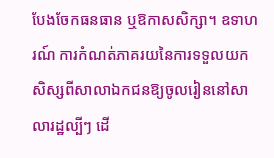បែងចែកធនធាន ឬឱកាសសិក្សា។ ឧទាហរណ៍ ការកំណត់ភាគរយនៃការទទួលយកសិស្សពីសាលាឯកជនឱ្យចូលរៀននៅសាលារដ្ឋល្បីៗ ដើ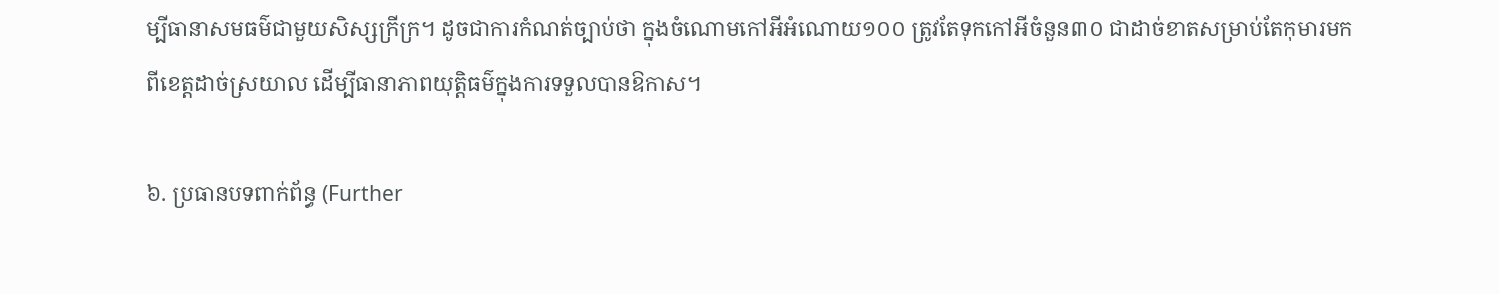ម្បីធានាសមធម៌ជាមួយសិស្សក្រីក្រ។ ដូចជាការកំណត់ច្បាប់ថា ក្នុងចំណោមកៅអីអំណោយ១០០ ត្រូវតែទុកកៅអីចំនួន៣០ ជាដាច់ខាតសម្រាប់តែកុមារមកពីខេត្តដាច់ស្រយាល ដើម្បីធានាភាពយុត្តិធម៌ក្នុងការទទួលបានឱកាស។

៦. ប្រធានបទពាក់ព័ន្ធ (Further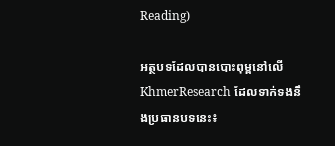Reading)

អត្ថបទដែលបានបោះពុម្ពនៅលើ KhmerResearch ដែលទាក់ទងនឹងប្រធានបទនេះ៖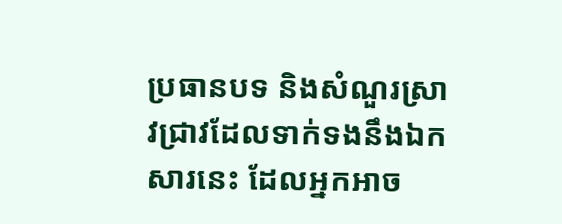ប្រធានបទ និងសំណួរស្រាវជ្រាវដែលទាក់ទងនឹងឯកសារនេះ ដែលអ្នកអាច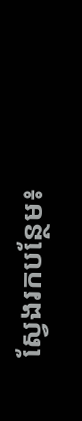ស្វែងរកបន្ថែម៖